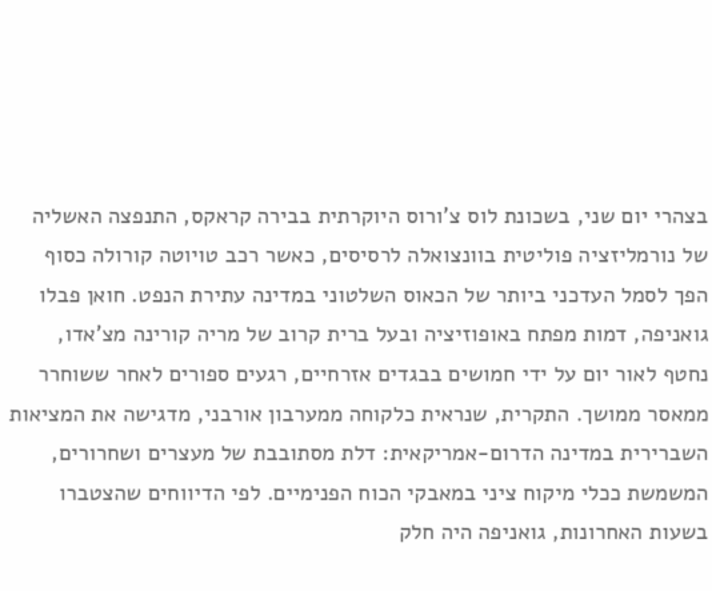בצהרי יום שני, בשכונת לוס צ'ורוס היוקרתית בבירה קראקס, התנפצה האשליה של נורמליזציה פוליטית בוונצואלה לרסיסים, כאשר רכב טויוטה קורולה כסוף הפך לסמל העדכני ביותר של הכאוס השלטוני במדינה עתירת הנפט. חואן פבלו גואניפה, דמות מפתח באופוזיציה ובעל ברית קרוב של מריה קורינה מצ'אדו, נחטף לאור יום על ידי חמושים בבגדים אזרחיים, רגעים ספורים לאחר ששוחרר ממאסר ממושך. התקרית, שנראית כלקוחה ממערבון אורבני, מדגישה את המציאות השברירית במדינה הדרום-אמריקאית: דלת מסתובבת של מעצרים ושחרורים, המשמשת ככלי מיקוח ציני במאבקי הכוח הפנימיים. לפי הדיווחים שהצטברו בשעות האחרונות, גואניפה היה חלק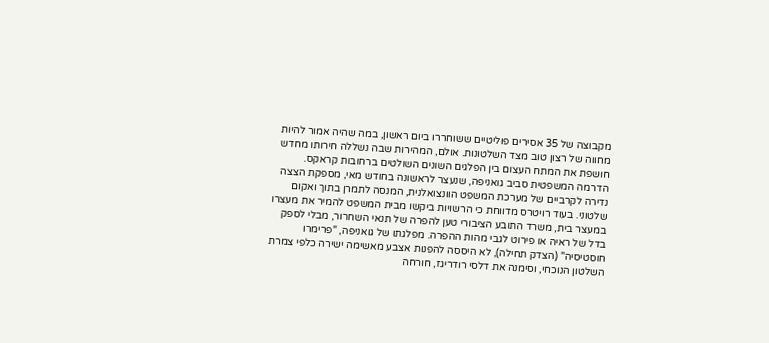מקבוצה של 35 אסירים פוליטיים ששוחררו ביום ראשון, במה שהיה אמור להיות מחווה של רצון טוב מצד השלטונות. אולם, המהירות שבה נשללה חירותו מחדש חושפת את המתח העצום בין הפלגים השונים השולטים ברחובות קראקס.
הדרמה המשפטית סביב גואניפה, שנעצר לראשונה בחודש מאי, מספקת הצצה נדירה לקרביים של מערכת המשפט הוונצואלנית, המנסה לתמרן בתוך ואקום שלטוני. בעוד רויטרס מדווחת כי הרשויות ביקשו מבית המשפט להמיר את מעצרו במעצר בית, משרד התובע הציבורי טען להפרה של תנאי השחרור, מבלי לספק בדל של ראיה או פירוט לגבי מהות ההפרה. מפלגתו של גואניפה, "פרימרו חוסטיסיה" (הצדק תחילה), לא היססה להפנות אצבע מאשימה ישירה כלפי צמרת השלטון הנוכחי, וסימנה את דלסי רודריגז, חורחה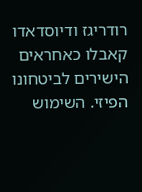רודריגז ודיוסדאדו קאבלו כאחראים הישירים לביטחונו הפיזי. השימוש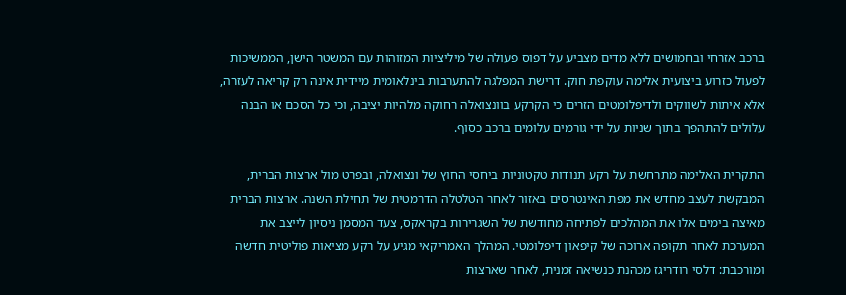ברכב אזרחי ובחמושים ללא מדים מצביע על דפוס פעולה של מיליציות המזוהות עם המשטר הישן, הממשיכות לפעול כזרוע ביצועית אלימה עוקפת חוק. דרישת המפלגה להתערבות בינלאומית מיידית אינה רק קריאה לעזרה, אלא איתות לשווקים ולדיפלומטים הזרים כי הקרקע בוונצואלה רחוקה מלהיות יציבה, וכי כל הסכם או הבנה עלולים להתהפך בתוך שניות על ידי גורמים עלומים ברכב כסוף.

התקרית האלימה מתרחשת על רקע תנודות טקטוניות ביחסי החוץ של ונצואלה, ובפרט מול ארצות הברית, המבקשת לעצב מחדש את מפת האינטרסים באזור לאחר הטלטלה הדרמטית של תחילת השנה. ארצות הברית מאיצה בימים אלו את המהלכים לפתיחה מחודשת של השגרירות בקראקס, צעד המסמן ניסיון לייצב את המערכת לאחר תקופה ארוכה של קיפאון דיפלומטי. המהלך האמריקאי מגיע על רקע מציאות פוליטית חדשה ומורכבת: דלסי רודריגז מכהנת כנשיאה זמנית, לאחר שארצות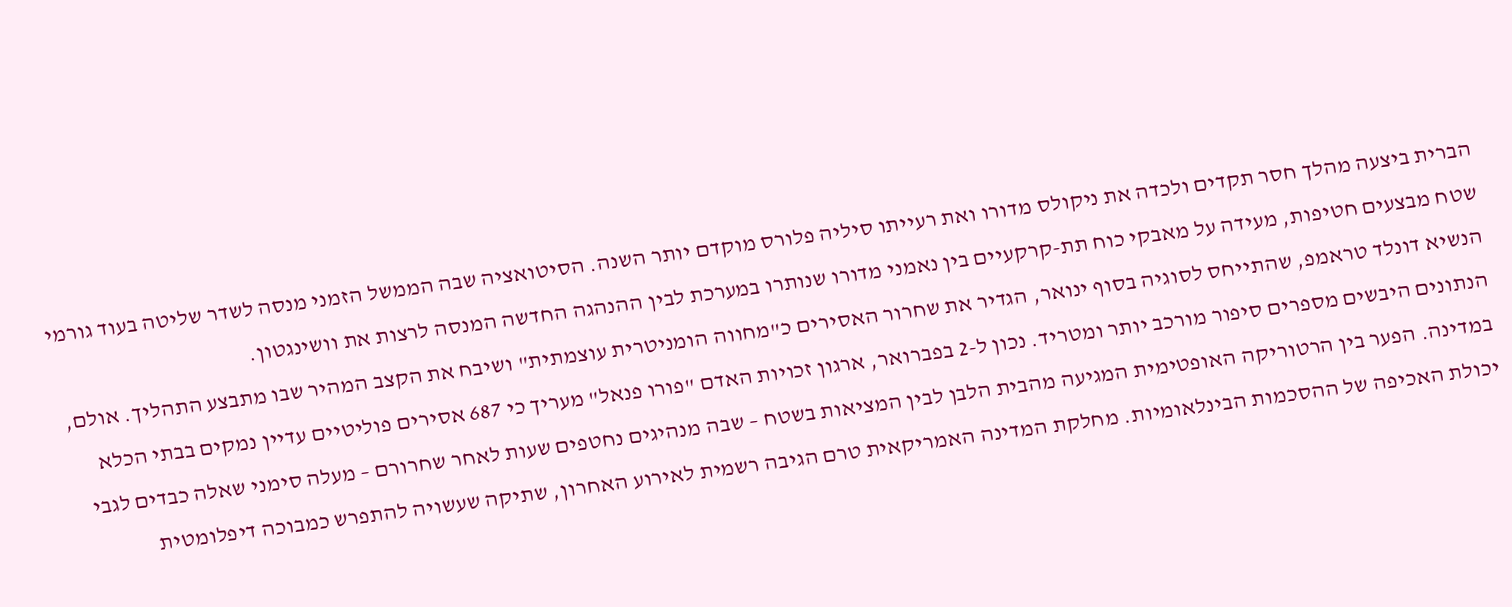הברית ביצעה מהלך חסר תקדים ולכדה את ניקולס מדורו ואת רעייתו סיליה פלורס מוקדם יותר השנה. הסיטואציה שבה הממשל הזמני מנסה לשדר שליטה בעוד גורמי שטח מבצעים חטיפות, מעידה על מאבקי כוח תת-קרקעיים בין נאמני מדורו שנותרו במערכת לבין ההנהגה החדשה המנסה לרצות את וושינגטון.
הנשיא דונלד טראמפ, שהתייחס לסוגיה בסוף ינואר, הגדיר את שחרור האסירים כ"מחווה הומניטרית עוצמתית" ושיבח את הקצב המהיר שבו מתבצע התהליך. אולם, הנתונים היבשים מספרים סיפור מורכב יותר ומטריד. נכון ל-2 בפברואר, ארגון זכויות האדם "פורו פנאל" מעריך כי 687 אסירים פוליטיים עדיין נמקים בבתי הכלא במדינה. הפער בין הרטוריקה האופטימית המגיעה מהבית הלבן לבין המציאות בשטח – שבה מנהיגים נחטפים שעות לאחר שחרורם – מעלה סימני שאלה כבדים לגבי יכולת האכיפה של ההסכמות הבינלאומיות. מחלקת המדינה האמריקאית טרם הגיבה רשמית לאירוע האחרון, שתיקה שעשויה להתפרש כמבוכה דיפלומטית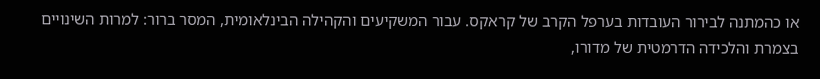או כהמתנה לבירור העובדות בערפל הקרב של קראקס. עבור המשקיעים והקהילה הבינלאומית, המסר ברור: למרות השינויים בצמרת והלכידה הדרמטית של מדורו,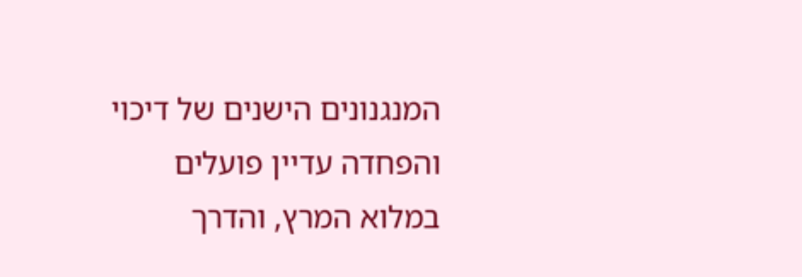המנגנונים הישנים של דיכוי והפחדה עדיין פועלים במלוא המרץ, והדרך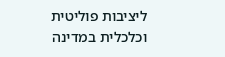ליציבות פוליטית וכלכלית במדינה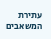עתירת המשאבים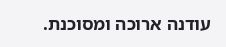עודנה ארוכה ומסוכנת.